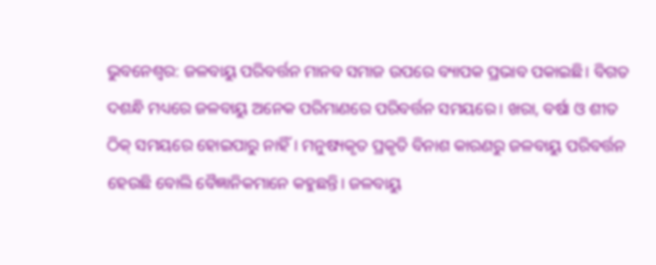ଭୁବନେଶ୍ବର: ଜଳବାୟୁ ପରିବର୍ତ୍ତନ ମାନବ ସମାଜ ଉପରେ ବ୍ୟାପକ ପ୍ରଭାବ ପକାଇଛି। ବିଗତ ଦଶନ୍ଧି ମଧ୍ୟରେ ଜଳବାୟୁ ଅନେକ ପରିମାଣରେ ପରିବର୍ତ୍ତନ ସମୟରେ। ଖରା, ବର୍ଷା ଓ ଶୀତ ଠିକ୍ ସମୟରେ ହୋଇପାରୁ ନାହିଁ। ମନୁଷ୍ୟକୃତ ପ୍ରକୃତି ବିନାଶ କାରଣରୁ ଜଳବାୟୁ ପରିବର୍ତ୍ତନ ହେଉଛି ବୋଲି ବୈଜ୍ଞାନିକମାନେ କହୁଛନ୍ତି। ଜଳବାୟୁ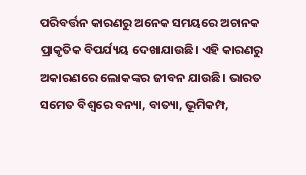ପରିବର୍ତ୍ତନ କାରଣରୁ ଅନେକ ସମୟରେ ଅଚାନକ ପ୍ରାକୃତିକ ବିପର୍ଯ୍ୟୟ ଦେଖାଯାଉଛି। ଏହି କାରଣରୁ ଅକାରଣରେ ଲୋକଙ୍କର ଜୀବନ ଯାଉଛି। ଭାରତ ସମେତ ବିଶ୍ବରେ ବନ୍ୟା, ବାତ୍ୟା, ଭୂମିକମ୍ପ,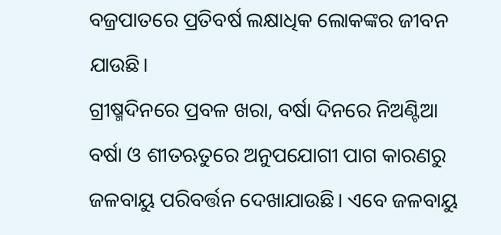ବଜ୍ରପାତରେ ପ୍ରତିବର୍ଷ ଲକ୍ଷାଧିକ ଲୋକଙ୍କର ଜୀବନ ଯାଉଛି।
ଗ୍ରୀଷ୍ମଦିନରେ ପ୍ରବଳ ଖରା, ବର୍ଷା ଦିନରେ ନିଅଣ୍ଟିଆ ବର୍ଷା ଓ ଶୀତଋତୁରେ ଅନୁପଯୋଗୀ ପାଗ କାରଣରୁ ଜଳବାୟୁ ପରିବର୍ତ୍ତନ ଦେଖାଯାଉଛି। ଏବେ ଜଳବାୟୁ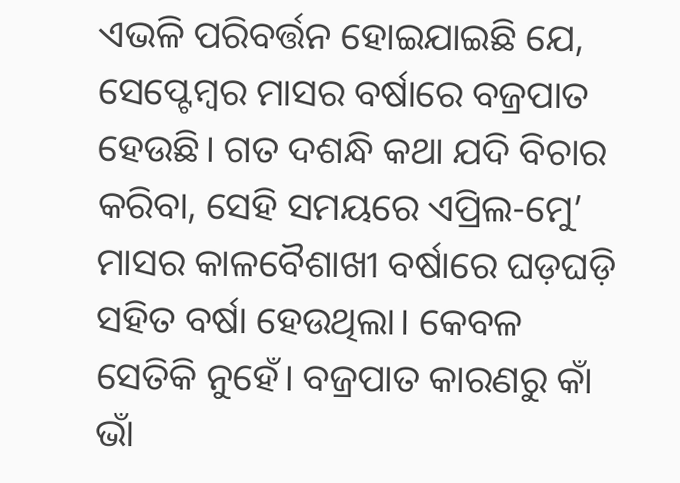ଏଭଳି ପରିବର୍ତ୍ତନ ହୋଇଯାଇଛି ଯେ, ସେପ୍ଟେମ୍ବର ମାସର ବର୍ଷାରେ ବଜ୍ରପାତ ହେଉଛି। ଗତ ଦଶନ୍ଧି କଥା ଯଦି ବିଚାର କରିବା, ସେହି ସମୟରେ ଏପ୍ରିଲ-ମେୁ’ ମାସର କାଳବୈଶାଖୀ ବର୍ଷାରେ ଘଡ଼ଘଡ଼ି ସହିତ ବର୍ଷା ହେଉଥିଲା। କେବଳ ସେତିକି ନୁହେଁ। ବଜ୍ରପାତ କାରଣରୁ କାଁ ଭାଁ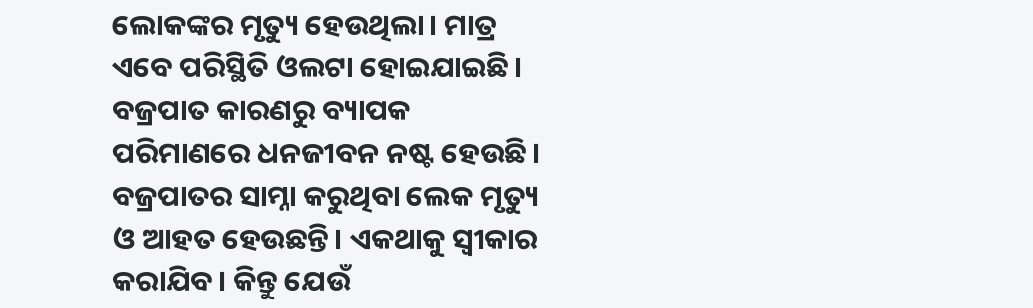ଲୋକଙ୍କର ମୃତ୍ୟୁ ହେଉଥିଲା। ମାତ୍ର ଏବେ ପରିସ୍ଥିତି ଓଲଟା ହୋଇଯାଇଛି। ବଜ୍ରପାତ କାରଣରୁ ବ୍ୟାପକ ପରିମାଣରେ ଧନଜୀବନ ନଷ୍ଟ ହେଉଛି। ବଜ୍ରପାତର ସାମ୍ନା କରୁଥିବା ଲେକ ମୃତ୍ୟୁ ଓ ଆହତ ହେଉଛନ୍ତି। ଏକଥାକୁ ସ୍ବୀକାର କରାଯିବ। କିନ୍ତୁ ଯେଉଁ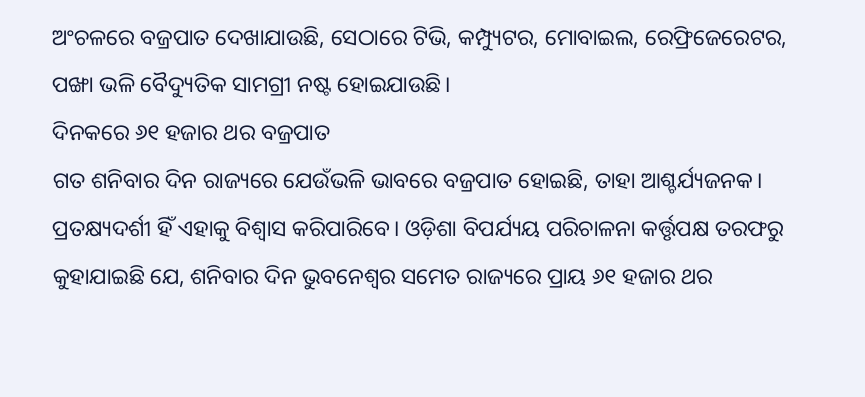ଅଂଚଳରେ ବଜ୍ରପାତ ଦେଖାଯାଉଛି, ସେଠାରେ ଟିଭି, କମ୍ପ୍ୟୁଟର, ମୋବାଇଲ, ରେଫ୍ରିଜେରେଟର, ପଙ୍ଖା ଭଳି ବୈଦ୍ୟୁତିକ ସାମଗ୍ରୀ ନଷ୍ଟ ହୋଇଯାଉଛି।
ଦିନକରେ ୬୧ ହଜାର ଥର ବଜ୍ରପାତ
ଗତ ଶନିବାର ଦିନ ରାଜ୍ୟରେ ଯେଉଁଭଳି ଭାବରେ ବଜ୍ରପାତ ହୋଇଛି, ତାହା ଆଶ୍ଚର୍ଯ୍ୟଜନକ। ପ୍ରତକ୍ଷ୍ୟଦର୍ଶୀ ହିଁ ଏହାକୁ ବିଶ୍ବାସ କରିପାରିବେ। ଓଡ଼ିଶା ବିପର୍ଯ୍ୟୟ ପରିଚାଳନା କର୍ତ୍ତୃପକ୍ଷ ତରଫରୁ କୁହାଯାଇଛି ଯେ, ଶନିବାର ଦିନ ଭୁବନେଶ୍ବର ସମେତ ରାଜ୍ୟରେ ପ୍ରାୟ ୬୧ ହଜାର ଥର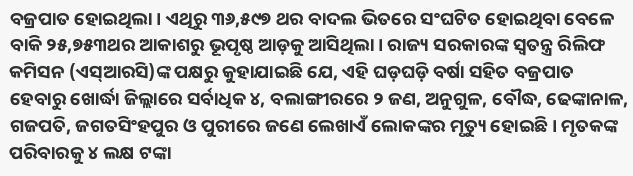ବଜ୍ରପାତ ହୋଇଥିଲା। ଏଥିରୁ ୩୬,୫୯୭ ଥର ବାଦଲ ଭିତରେ ସଂଘଟିତ ହୋଇଥିବା ବେଳେ ବାକି ୨୫,୭୫୩ଥର ଆକାଶରୁ ଭୂପୃଷ୍ଠ ଆଡ଼କୁ ଆସିଥିଲା। ରାଜ୍ୟ ସରକାରଙ୍କ ସ୍ବତନ୍ତ୍ର ରିଲିଫ କମିସନ (ଏସ୍ଆରସି)ଙ୍କ ପକ୍ଷରୁ କୁହାଯାଇଛି ଯେ, ଏହି ଘଡ଼ଘଡ଼ି ବର୍ଷା ସହିତ ବଜ୍ରପାତ ହେବାରୁ ଖୋର୍ଦ୍ଧା ଜିଲ୍ଲାରେ ସର୍ବାଧିକ ୪, ବଲାଙ୍ଗୀରରେ ୨ ଜଣ, ଅନୁଗୁଳ, ବୌଦ୍ଧ, ଢେଙ୍କାନାଳ, ଗଜପତି, ଜଗତସିଂହପୁର ଓ ପୁରୀରେ ଜଣେ ଲେଖାଏଁ ଲୋକଙ୍କର ମୃତ୍ୟୁ ହୋଇଛି। ମୃତକଙ୍କ ପରିବାରକୁ ୪ ଲକ୍ଷ ଟଙ୍କା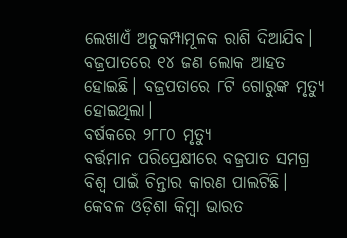ଲେଖାଏଁ ଅନୁକମ୍ପାମୂଳକ ରାଶି ଦିଆଯିବ। ବଜ୍ରପାତରେ ୧୪ ଜଣ ଲୋକ ଆହତ ହୋଇଛି। ବଜ୍ରପତାରେ ୮ଟି ଗୋରୁଙ୍କ ମୃତ୍ୟୁ ହୋଇଥିଲା।
ବର୍ଷକରେ ୨୮୮୦ ମୃତ୍ୟୁ
ବର୍ତ୍ତମାନ ପରିପ୍ରେକ୍ଷୀରେ ବଜ୍ରପାତ ସମଗ୍ର ବିଶ୍ବ ପାଇଁ ଚିନ୍ତାର କାରଣ ପାଲଟିଛି। କେବଳ ଓଡ଼ିଶା କିମ୍ବା ଭାରତ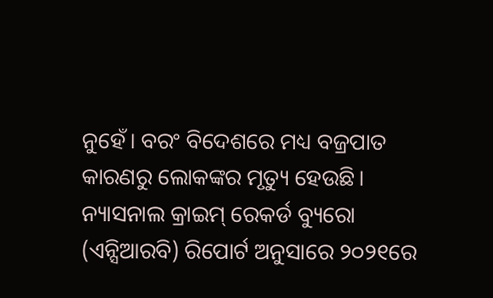ନୁହେଁ। ବରଂ ବିଦେଶରେ ମଧ୍ୟ ବଜ୍ରପାତ କାରଣରୁ ଲୋକଙ୍କର ମୃତ୍ୟୁ ହେଉଛି। ନ୍ୟାସନାଲ କ୍ରାଇମ୍ ରେକର୍ଡ ବ୍ୟୁରୋ (ଏନ୍ସିଆରବି) ରିପୋର୍ଟ ଅନୁସାରେ ୨୦୨୧ରେ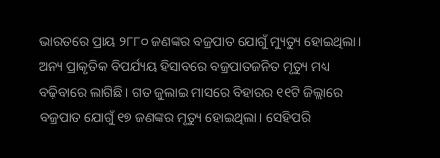ଭାରତରେ ପ୍ରାୟ ୨୮୮୦ ଜଣଙ୍କର ବଜ୍ରପାତ ଯୋଗୁଁ ମ୍ୟୁତ୍ୟୁ ହୋଇଥିଲା। ଅନ୍ୟ ପ୍ରାକୃତିକ ବିପର୍ଯ୍ୟୟ ହିସାବରେ ବଜ୍ରପାତଜନିତ ମୃତ୍ୟୁ ମଧ୍ୟ ବଢ଼ିବାରେ ଲାଗିଛି। ଗତ ଜୁଲାଇ ମାସରେ ବିହାରର ୧୧ଟି ଜିଲ୍ଲାରେ ବଜ୍ରପାତ ଯୋଗୁଁ ୧୭ ଜଣଙ୍କର ମୃତ୍ୟୁ ହୋଇଥିଲା। ସେହିପରି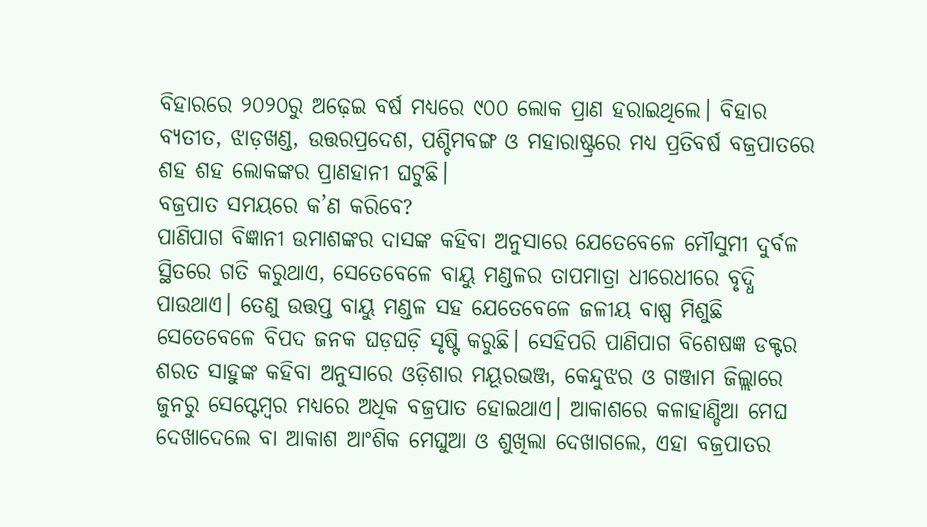ବିହାରରେ ୨୦୨୦ରୁ ଅଢ଼େଇ ବର୍ଷ ମଧ୍ୟରେ ୯୦୦ ଲୋକ ପ୍ରାଣ ହରାଇଥିଲେ। ବିହାର ବ୍ୟତୀତ, ଝାଡ଼ଖଣ୍ଡ, ଉତ୍ତରପ୍ରଦେଶ, ପଶ୍ଚିମବଙ୍ଗ ଓ ମହାରାଷ୍ଟ୍ରରେ ମଧ୍ୟ ପ୍ରତିବର୍ଷ ବଜ୍ରପାତରେ ଶହ ଶହ ଲୋକଙ୍କର ପ୍ରାଣହାନୀ ଘଟୁଛି।
ବଜ୍ରପାତ ସମୟରେ କ’ଣ କରିବେ?
ପାଣିପାଗ ବିଜ୍ଞାନୀ ଉମାଶଙ୍କର ଦାସଙ୍କ କହିବା ଅନୁସାରେ ଯେତେବେଳେ ମୌସୁମୀ ଦୁର୍ବଳ ସ୍ଥିତରେ ଗତି କରୁଥାଏ, ସେତେବେଳେ ବାୟୁ ମଣ୍ଡଳର ତାପମାତ୍ରା ଧୀରେଧୀରେ ବୃଦ୍ଧି ପାଉଥାଏ। ତେଣୁ ଉତ୍ତପ୍ତ ବାୟୁ ମଣ୍ଡଳ ସହ ଯେତେବେଳେ ଜଳୀୟ ବାଷ୍ପ ମିଶୁଛି ସେତେବେଳେ ବିପଦ ଜନକ ଘଡ଼ଘଡ଼ି ସୃଷ୍ଟି କରୁଛି। ସେହିପରି ପାଣିପାଗ ବିଶେଷଜ୍ଞ ଡକ୍ଟର ଶରତ ସାହୁଙ୍କ କହିବା ଅନୁସାରେ ଓଡ଼ିଶାର ମୟୂରଭଞ୍ଜ, କେନ୍ଦୁଝର ଓ ଗଞ୍ଜାମ ଜିଲ୍ଲାରେ ଜୁନରୁ ସେପ୍ଟେମ୍ବର ମଧ୍ୟରେ ଅଧିକ ବଜ୍ରପାତ ହୋଇଥାଏ। ଆକାଶରେ କଳାହାଣ୍ଡିଆ ମେଘ ଦେଖାଦେଲେ ବା ଆକାଶ ଆଂଶିକ ମେଘୁଆ ଓ ଶୁଖିଲା ଦେଖାଗଲେ, ଏହା ବଜ୍ରପାତର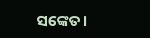ସଙ୍କେତ।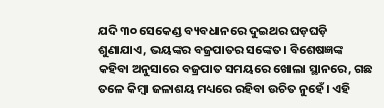ଯଦି ୩୦ ସେକେଣ୍ଡ ବ୍ୟବଧାନରେ ଦୁଇଥର ଘଡ଼ଘଡ଼ି ଶୁଣାଯାଏ, ଭୟଙ୍କର ବଜ୍ରପାତର ସଙ୍କେତ। ବିଶେଷଜ୍ଞଙ୍କ କହିବା ଅନୁସାରେ ବଜ୍ରପାତ ସମୟରେ ଖୋଲା ସ୍ଥାନରେ, ଗଛ ତଳେ କିମ୍ବା ଜଳାଶୟ ମଧ୍ୟରେ ରହିବା ଉଚିତ ନୁହେଁ। ଏହି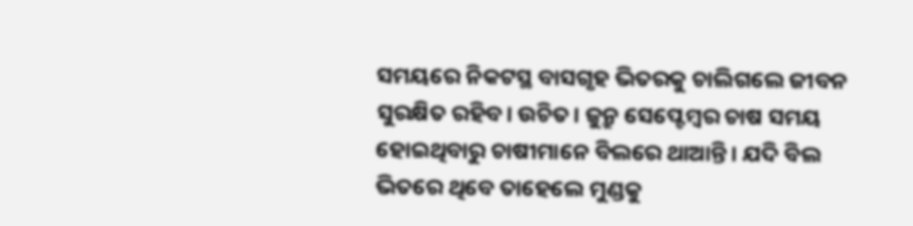ସମୟରେ ନିକଟସ୍ଥ ବାସଗୃହ ଭିତରକୁ ଚାଲିଗଲେ ଜୀବନ ସୁରକ୍ଷିତ ରହିବ। ଉଚିତ। ଜୁନ୍ରୁ ସେପ୍ଟେମ୍ବର ଚାଷ ସମୟ ହୋଇଥିବାରୁ ଚାଷୀମାନେ ବିଲରେ ଥାଆନ୍ତି। ଯଦି ବିଲ ଭିତରେ ଥିବେ ତାହେଲେ ମୁଣ୍ଡକୁ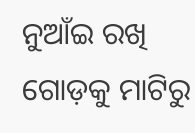ନୁଆଁଇ ରଖି ଗୋଡ଼କୁ ମାଟିରୁ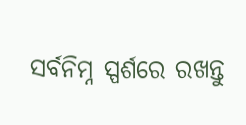ସର୍ବନିମ୍ନ ସ୍ପର୍ଶରେ ରଖନ୍ତୁ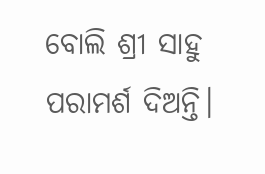ବୋଲି ଶ୍ରୀ ସାହୁ ପରାମର୍ଶ ଦିଅନ୍ତି।